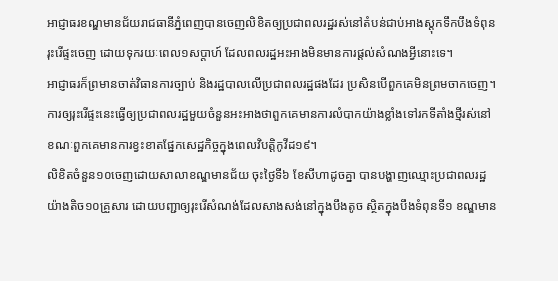អាជ្ញាធរខណ្ឌមានជ័យរាជធានីភ្នំពេញបានចេញលិខិតឲ្យប្រជាពលរដ្ឋរស់នៅតំបន់ជាប់អាងស្តុកទឹកបឹងទំពុនរុះរើផ្ទះចេញ ដោយទុករយៈពេល១សប្តាហ៍ ដែលពលរដ្ឋអះអាងមិនមានការផ្តល់សំណងអ្វីនោះទេ។
អាជ្ញាធរក៏ព្រមានចាត់វិធានការច្បាប់ និងរដ្ឋបាលលើប្រជាពលរដ្ឋផងដែរ ប្រសិនបើពួកគេមិនព្រមចាកចេញ។ ការឲ្យរុះរើផ្ទះនេះធ្វើឲ្យប្រជាពលរដ្ឋមួយចំនួនអះអាងថាពួកគេមានការលំបាកយ៉ាងខ្លាំងទៅរកទីតាំងថ្មីរស់នៅខណៈពួកគេមានការខ្វះខាតផ្នែកសេដ្ឋកិច្ចក្នុងពេលវិបត្តិកូវីដ១៩។
លិខិតចំនួន១០ចេញដោយសាលាខណ្ឌមានជ័យ ចុះថ្ងៃទី៦ ខែសីហាដូចគ្នា បានបង្ហាញឈ្មោះប្រជាពលរដ្ឋយ៉ាងតិច១០គ្រួសារ ដោយបញ្ជាឲ្យរុះរើសំណង់ដែលសាងសង់នៅក្នុងបឹងតូច ស្ថិតក្នុងបឹងទំពុនទី១ ខណ្ឌមាន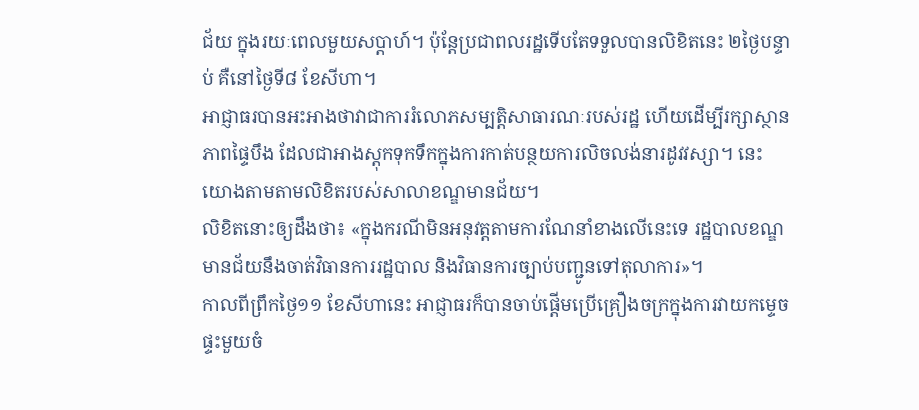ជ័យ ក្នុងរយៈពេលមួយសប្តាហ៍។ ប៉ុន្តែប្រជាពលរដ្ឋទើបតែទទួលបានលិខិតនេះ ២ថ្ងៃបន្ទាប់ គឺនៅថ្ងៃទី៨ ខែសីហា។
អាជ្ញាធរបានអះអាងថាវាជាការរំលោភសម្បត្តិសាធារណៈរបស់រដ្ឋ ហើយដើម្បីរក្សាស្ថានភាពផ្ទៃបឹង ដែលជាអាងស្តុកទុកទឹកក្នុងការកាត់បន្ថយការលិចលង់នារដូវវស្សា។ នេះយោងតាមតាមលិខិតរបស់សាលាខណ្ឌមានជ័យ។
លិខិតនោះឲ្យដឹងថា៖ «ក្នុងករណីមិនអនុវត្តតាមការណែនាំខាងលើនេះទេ រដ្ឋបាលខណ្ឌមានជ័យនឹងចាត់វិធានការរដ្ឋបាល និងវិធានការច្បាប់បញ្ជូនទៅតុលាការ»។
កាលពីព្រឹកថ្ងៃ១១ ខែសីហានេះ អាជ្ញាធរក៏បានចាប់ផ្តើមប្រើគ្រឿងចក្រក្នុងការវាយកម្ទេចផ្ទះមួយចំ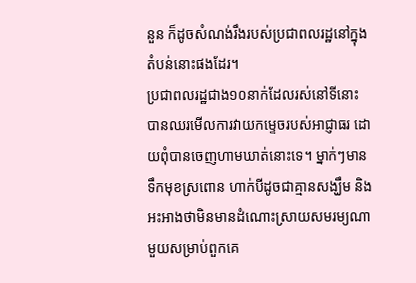នួន ក៏ដូចសំណង់រឹងរបស់ប្រជាពលរដ្ឋនៅក្នុងតំបន់នោះផងដែរ។
ប្រជាពលរដ្ឋជាង១០នាក់ដែលរស់នៅទីនោះបានឈរមើលការវាយកម្ទេចរបស់អាជ្ញាធរ ដោយពុំបានចេញហាមឃាត់នោះទេ។ ម្នាក់ៗមានទឹកមុខស្រពោន ហាក់បីដូចជាគ្មានសង្ឃឹម និងអះអាងថាមិនមានដំណោះស្រាយសមរម្យណាមួយសម្រាប់ពួកគេ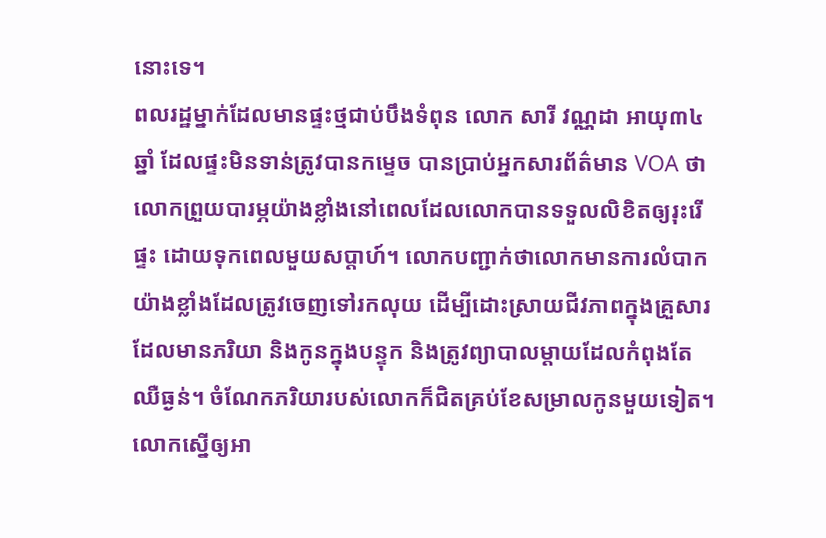នោះទេ។
ពលរដ្ឋម្នាក់ដែលមានផ្ទះថ្មជាប់បឹងទំពុន លោក សារី វណ្ណដា អាយុ៣៤ឆ្នាំ ដែលផ្ទះមិនទាន់ត្រូវបានកម្ទេច បានប្រាប់អ្នកសារព័ត៌មាន VOA ថា លោកព្រួយបារម្ភយ៉ាងខ្លាំងនៅពេលដែលលោកបានទទួលលិខិតឲ្យរុះរើផ្ទះ ដោយទុកពេលមួយសប្តាហ៍។ លោកបញ្ជាក់ថាលោកមានការលំបាកយ៉ាងខ្លាំងដែលត្រូវចេញទៅរកលុយ ដើម្បីដោះស្រាយជីវភាពក្នុងគ្រួសារ ដែលមានភរិយា និងកូនក្នុងបន្ទុក និងត្រូវព្យាបាលម្តាយដែលកំពុងតែឈឺធ្ងន់។ ចំណែកភរិយារបស់លោកក៏ជិតគ្រប់ខែសម្រាលកូនមួយទៀត។ លោកស្នើឲ្យអា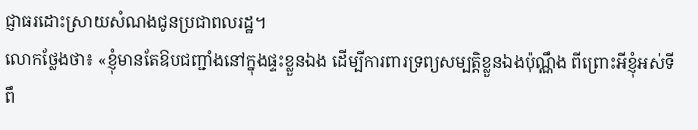ជ្ញាធរដោះស្រាយសំណងជូនប្រជាពលរដ្ឋ។
លោកថ្លែងថា៖ «ខ្ញុំមានតែឱបជញ្ជាំងនៅក្នុងផ្ទះខ្លួនឯង ដើម្បីការពារទ្រព្យសម្បត្តិខ្លួនឯងប៉ុណ្ណឹង ពីព្រោះអីខ្ញុំអស់ទីពឹ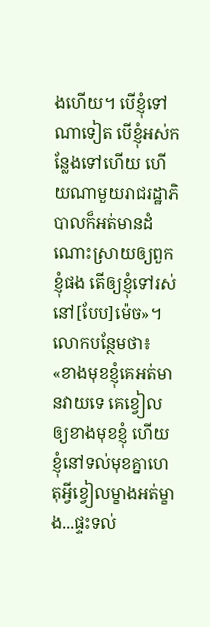ងហើយ។ បើខ្ញុំទៅណាទៀត បើខ្ញុំអស់កន្លែងទៅហើយ ហើយណាមួយរាជរដ្ឋាភិបាលក៏អត់មានដំណោះស្រាយឲ្យពួកខ្ញុំផង តើឲ្យខ្ញុំទៅរស់នៅ[បែប]ម៉េច»។
លោកបន្ថែមថា៖ «ខាងមុខខ្ញុំគេអត់មានវាយទេ គេខ្វៀលឲ្យខាងមុខខ្ញុំ ហើយខ្ញុំនៅទល់មុខគ្នាហេតុអ្វីខ្វៀលម្ខាងអត់ម្ខាង...ផ្ទះទល់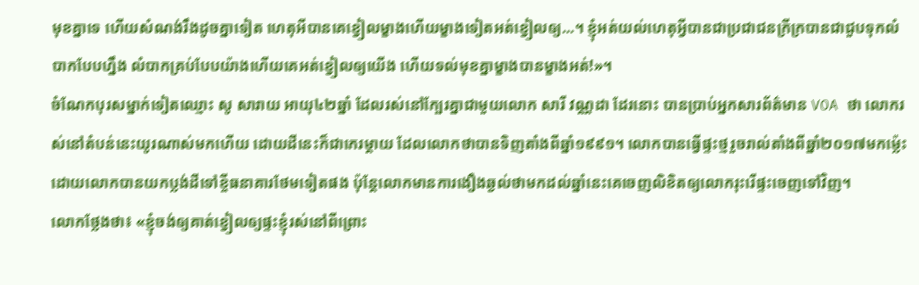មុខគ្នាទេ ហើយសំណង់រឹងដូចគ្នាទៀត ហេតុអីបានគេខ្វៀលម្ខាងហើយម្ខាងទៀតអត់ខ្វៀលឲ្យ...។ ខ្ញុំអត់យល់ហេតុអ្វីបានជាប្រជាជនក្រីក្របានជាជួបទុកលំបាកបែបហ្នឹង លំបាកគ្រប់បែបយ៉ាងហើយគេអត់ខ្វៀលឲ្យយើង ហើយទល់មុខគ្នាម្ខាងបានម្ខាងអត់!»។
ចំណែកបុរសម្នាក់ទៀតឈ្មោះ សូ សារាយ អាយុ៤២ឆ្នាំ ដែលរស់នៅក្បែរគ្នាជាមួយលោក សារី វណ្ណដា ដែរនោះ បានប្រាប់អ្នកសារព័ត៌មាន VOA ថា លោករស់នៅតំបន់នេះយូរណាស់មកហើយ ដោយដីនេះក៏ជាកេរម្តាយ ដែលលោកថាបានទិញតាំងពីឆ្នាំ១៩៩១។ លោកបានធ្វើផ្ទះថ្មរួចរាល់តាំងពីឆ្នាំ២០១៧មកម្ល៉េះ ដោយលោកបានយកប្លង់ដីទៅខ្ចីធនាគារថែមទៀតផង ប៉ុន្តែលោកមានការងឿងឆ្ងល់ថាមកដល់ឆ្នាំនេះគេចេញលិខិតឲ្យលោករុះរើផ្ទះចេញទៅវិញ។
លោកថ្លែងថា៖ «ខ្ញុំចង់ឲ្យគាត់ខ្វៀលឲ្យផ្ទះខ្ញុំរស់នៅពីព្រោះ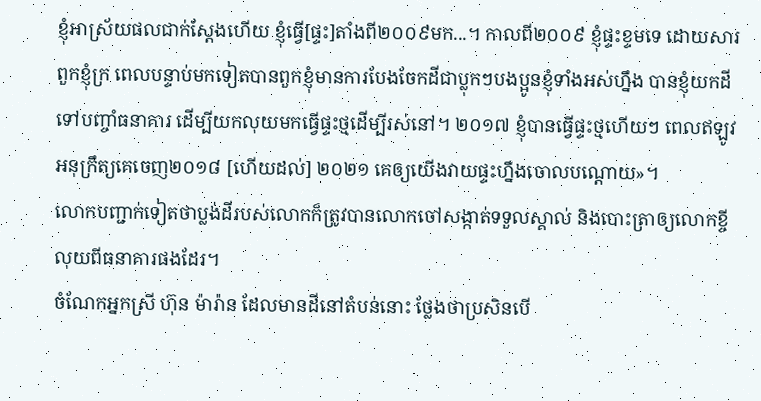ខ្ញុំអាស្រ័យផលជាក់ស្តែងហើយ ខ្ញុំធ្វើ[ផ្ទះ]តាំងពី២០០៩មក...។ កាលពី២០០៩ ខ្ញុំផ្ទះខ្ទមទេ ដោយសារពួកខ្ញុំក្រ ពេលបន្ទាប់មកទៀតបានពួកខ្ញុំមានការបែងចែកដីជាប្លុកៗបងប្អូនខ្ញុំទាំងអស់ហ្នឹង បានខ្ញុំយកដីទៅបញ្ចាំធនាគារ ដើម្បីយកលុយមកធ្វើផ្ទះថ្មដើម្បីរស់នៅ។ ២០១៧ ខ្ញុំបានធ្វើផ្ទះថ្មហើយៗ ពេលឥឡូវអនុក្រឹត្យគេចេញ២០១៨ [ហើយដល់] ២០២១ គេឲ្យយើងវាយផ្ទះហ្នឹងចោលបណ្តោយ»។
លោកបញ្ជាក់ទៀតថាប្លង់ដីរបស់លោកក៏ត្រូវបានលោកចៅសង្កាត់ទទួលស្គាល់ និងបោះត្រាឲ្យលោកខ្ចីលុយពីធនាគារផងដែរ។
ចំណែកអ្នកស្រី ហ៊ុន ម៉ារ៉ាន ដែលមានដីនៅតំបន់នោះ ថ្លែងថាប្រសិនបើ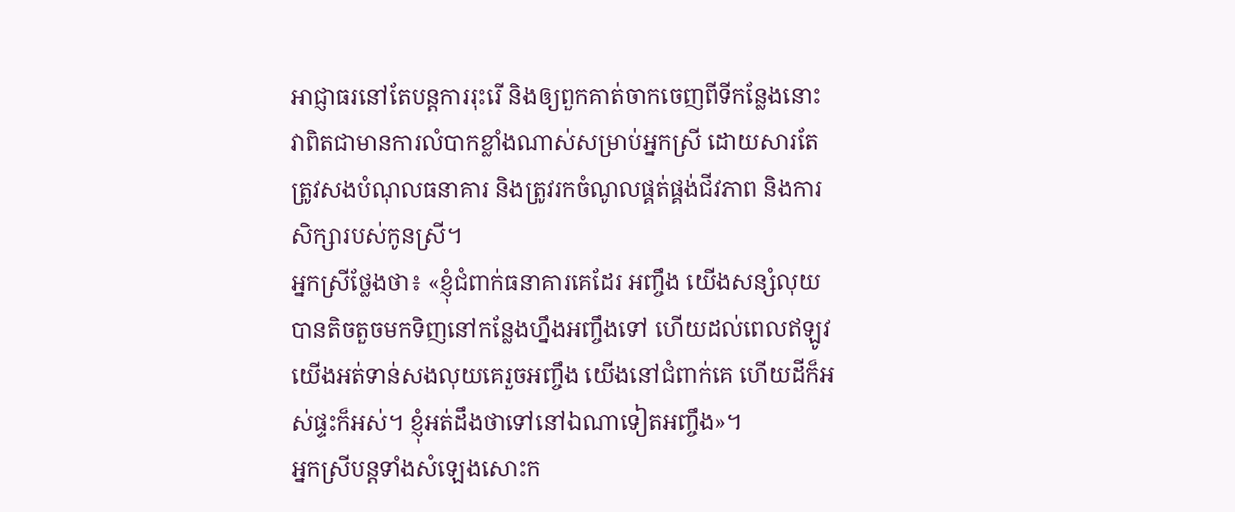អាជ្ញាធរនៅតែបន្តការរុះរើ និងឲ្យពួកគាត់ចាកចេញពីទីកន្លែងនោះ វាពិតជាមានការលំបាកខ្លាំងណាស់សម្រាប់អ្នកស្រី ដោយសារតែត្រូវសងបំណុលធនាគារ និងត្រូវរកចំណូលផ្គត់ផ្គង់ជីវភាព និងការសិក្សារបស់កូនស្រី។
អ្នកស្រីថ្លែងថា៖ «ខ្ញុំជំពាក់ធនាគារគេដែរ អញ្ចឹង យើងសន្សំលុយបានតិចតួចមកទិញនៅកន្លែងហ្នឹងអញ្ចឹងទៅ ហើយដល់ពេលឥឡូវយើងអត់ទាន់សងលុយគេរួចអញ្ចឹង យើងនៅជំពាក់គេ ហើយដីក៏អស់ផ្ទះក៏អស់។ ខ្ញុំអត់ដឹងថាទៅនៅឯណាទៀតអញ្ចឹង»។
អ្នកស្រីបន្តទាំងសំឡេងសោះក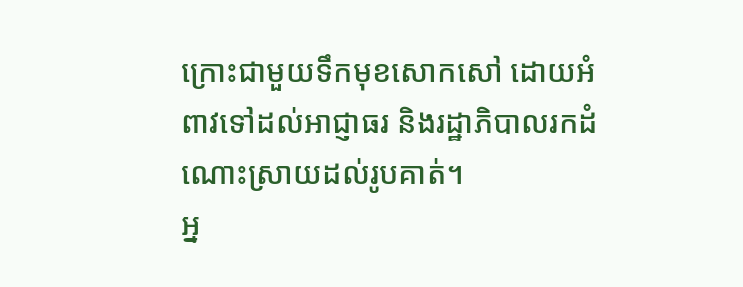ក្រោះជាមួយទឹកមុខសោកសៅ ដោយអំពាវទៅដល់អាជ្ញាធរ និងរដ្ឋាភិបាលរកដំណោះស្រាយដល់រូបគាត់។
អ្ន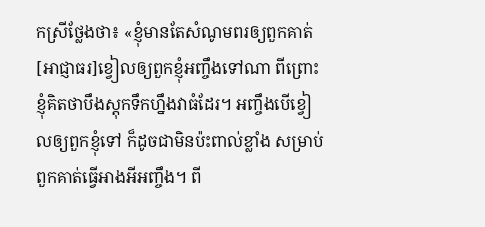កស្រីថ្លែងថា៖ «ខ្ញុំមានតែសំណូមពរឲ្យពួកគាត់[អាជ្ញាធរ]ខ្វៀលឲ្យពួកខ្ញុំអញ្ចឹងទៅណា ពីព្រោះខ្ញុំគិតថាបឹងស្តុកទឹកហ្នឹងវាធំដែរ។ អញ្ចឹងបើខ្វៀលឲ្យពួកខ្ញុំទៅ ក៏ដូចជាមិនប៉ះពាល់ខ្លាំង សម្រាប់ពួកគាត់ធ្វើអាងអីអញ្ចឹង។ ពី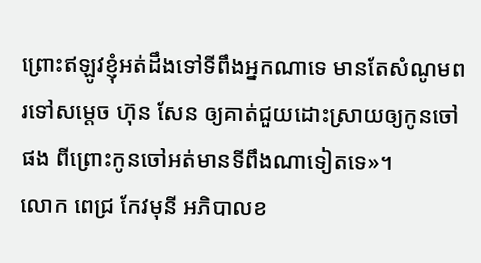ព្រោះឥឡូវខ្ញុំអត់ដឹងទៅទីពឹងអ្នកណាទេ មានតែសំណូមពរទៅសម្តេច ហ៊ុន សែន ឲ្យគាត់ជួយដោះស្រាយឲ្យកូនចៅផង ពីព្រោះកូនចៅអត់មានទីពឹងណាទៀតទេ»។
លោក ពេជ្រ កែវមុនី អភិបាលខ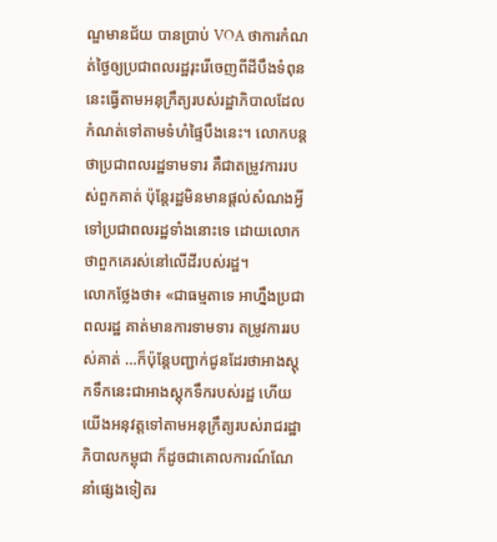ណ្ឌមានជ័យ បានប្រាប់ VOA ថាការកំណត់ថ្ងៃឲ្យប្រជាពលរដ្ឋរុះរើចេញពីដីបឹងទំពុននេះធ្វើតាមអនុក្រឹត្យរបស់រដ្ឋាភិបាលដែលកំណត់ទៅតាមទំហំផ្ទៃបឹងនេះ។ លោកបន្តថាប្រជាពលរដ្ឋទាមទារ គឺជាតម្រូវការរបស់ពួកគាត់ ប៉ុន្តែរដ្ឋមិនមានផ្តល់សំណងអ្វីទៅប្រជាពលរដ្ឋទាំងនោះទេ ដោយលោកថាពួកគេរស់នៅលើដីរបស់រដ្ឋ។
លោកថ្លែងថា៖ «ជាធម្មតាទេ អាហ្នឹងប្រជាពលរដ្ឋ គាត់មានការទាមទារ តម្រូវការរបស់គាត់ ...ក៏ប៉ុន្តែបញ្ជាក់ជូនដែរថាអាងស្តុកទឹកនេះជាអាងស្តុកទឹករបស់រដ្ឋ ហើយយើងអនុវត្តទៅតាមអនុក្រឹត្យរបស់រាជរដ្ឋាភិបាលកម្ពុជា ក៏ដូចជាគោលការណ៍ណែនាំផ្សេងទៀតរ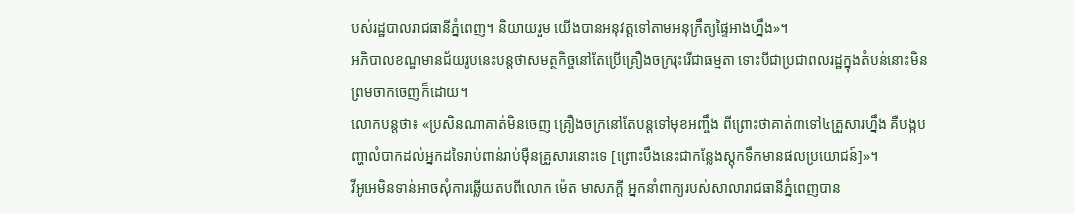បស់រដ្ឋបាលរាជធានីភ្នំពេញ។ និយាយរួម យើងបានអនុវត្តទៅតាមអនុក្រឹត្យផ្ទៃអាងហ្នឹង»។
អភិបាលខណ្ឌមានជ័យរូបនេះបន្តថាសមត្ថកិច្ចនៅតែប្រើគ្រឿងចក្ររុះរើជាធម្មតា ទោះបីជាប្រជាពលរដ្ឋក្នុងតំបន់នោះមិនព្រមចាកចេញក៏ដោយ។
លោកបន្តថា៖ «ប្រសិនណាគាត់មិនចេញ គ្រឿងចក្រនៅតែបន្តទៅមុខអញ្ចឹង ពីព្រោះថាគាត់៣ទៅ៤គ្រួសារហ្នឹង គឺបង្កបញ្ហាលំបាកដល់អ្នកដទៃរាប់ពាន់រាប់ម៉ឺនគ្រួសារនោះទេ [ព្រោះបឹងនេះជាកន្លែងស្តុកទឹកមានផលប្រយោជន៍]»។
វីអូអេមិនទាន់អាចសុំការឆ្លើយតបពីលោក ម៉េត មាសភក្តី អ្នកនាំពាក្យរបស់សាលារាជធានីភ្នំពេញបាន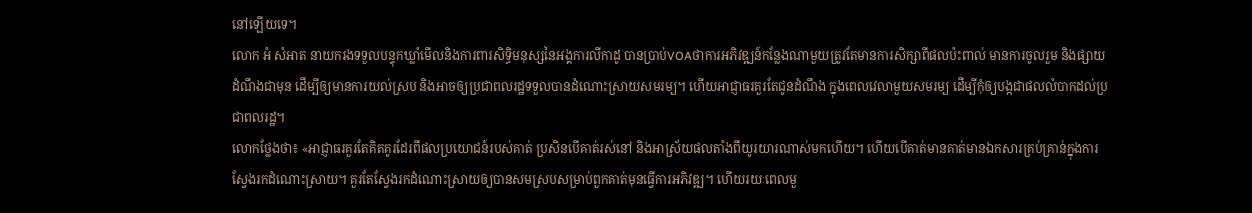នៅឡើយទេ។
លោក អំ សំអាត នាយករងទទួលបន្ទុកឃ្លាំមើលនិងការពារសិទ្ធិមនុស្សនៃអង្គការលីកាដូ បានប្រាប់VOAថាការអភិវឌ្ឍន៍កន្លែងណាមួយត្រូវតែមានការសិក្សាពីផលប៉ះពាល់ មានការចូលរួម និងផ្សាយដំណឹងជាមុន ដើម្បីឲ្យមានការយល់ស្រប និងអាចឲ្យប្រជាពលរដ្ឋទទួលបានដំណោះស្រាយសមរម្យ។ ហើយអាជ្ញាធរគួរតែជូនដំណឹង ក្នុងពេលវេលាមួយសមរម្យ ដើម្បីកុំឲ្យបង្កជាផលលំបាកដល់ប្រជាពលរដ្ឋ។
លោកថ្លែងថា៖ «អាជ្ញាធរគួរតែគិតគូរដែរពីផលប្រយោជន៍របស់គាត់ ប្រសិនបើគាត់រស់នៅ និងអាស្រ័យផលតាំងពីយូរយារណាស់មកហើយ។ ហើយបើគាត់មានគាត់មានឯកសារគ្រប់គ្រាន់ក្នុងការស្វែងរកដំណោះស្រាយ។ គួរតែស្វែងរកដំណោះស្រាយឲ្យបានសមស្របសម្រាប់ពួកគាត់មុនធ្វើការអភិវឌ្ឍ។ ហើយរយៈពេលមួ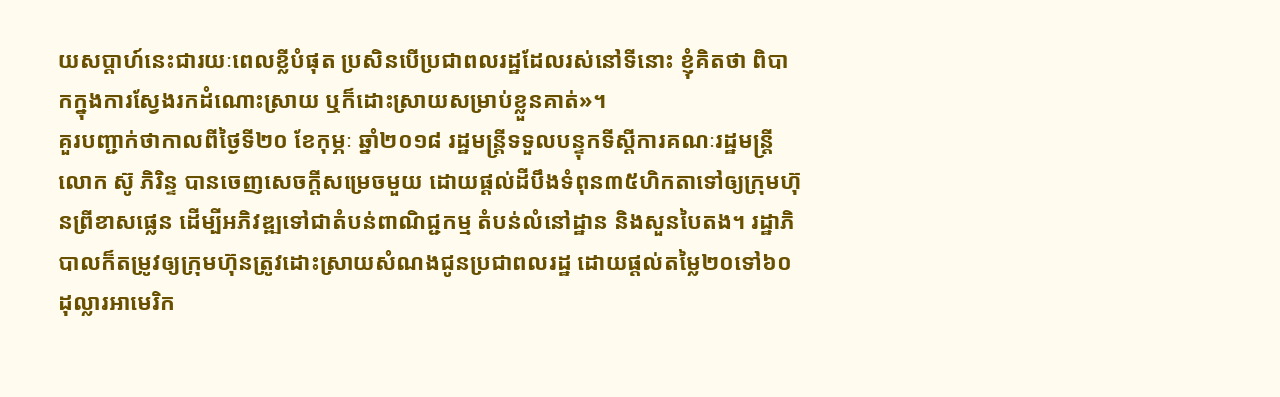យសប្តាហ៍នេះជារយៈពេលខ្លីបំផុត ប្រសិនបើប្រជាពលរដ្ឋដែលរស់នៅទីនោះ ខ្ញុំគិតថា ពិបាកក្នុងការស្វែងរកដំណោះស្រាយ ឬក៏ដោះស្រាយសម្រាប់ខ្លួនគាត់»។
គួរបញ្ជាក់ថាកាលពីថ្ងៃទី២០ ខែកុម្ភៈ ឆ្នាំ២០១៨ រដ្ឋមន្ត្រីទទួលបន្ទុកទីស្តីការគណៈរដ្ឋមន្ត្រី លោក ស៊ូ ភិរិន្ទ បានចេញសេចក្តីសម្រេចមួយ ដោយផ្តល់ដីបឹងទំពុន៣៥ហិកតាទៅឲ្យក្រុមហ៊ុនព្រីខាសផ្លេន ដើម្បីអភិវឌ្ឍទៅជាតំបន់ពាណិជ្ជកម្ម តំបន់លំនៅដ្ឋាន និងសួនបៃតង។ រដ្ឋាភិបាលក៏តម្រូវឲ្យក្រុមហ៊ុនត្រូវដោះស្រាយសំណងជូនប្រជាពលរដ្ឋ ដោយផ្តល់តម្លៃ២០ទៅ៦០ដុល្លារអាមេរិក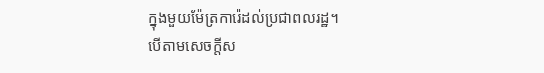ក្នុងមួយម៉ែត្រការ៉េដល់ប្រជាពលរដ្ឋ។
បើតាមសេចក្តីស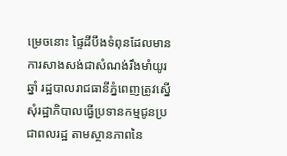ម្រេចនោះ ផ្ទៃដីបឹងទំពុនដែលមានការសាងសង់ជាសំណង់រឹងមាំយូរឆ្នាំ រដ្ឋបាលរាជធានីភ្នំពេញត្រូវស្នើសុំរដ្ឋាភិបាលធ្វើប្រទានកម្មជូនប្រជាពលរដ្ឋ តាមស្ថានភាពនៃ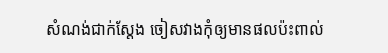សំណង់ជាក់ស្តែង ចៀសវាងកុំឲ្យមានផលប៉ះពាល់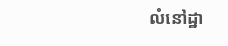លំនៅដ្ឋា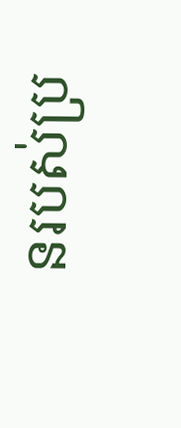នរបស់ប្រ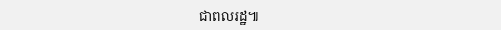ជាពលរដ្ឋ៕